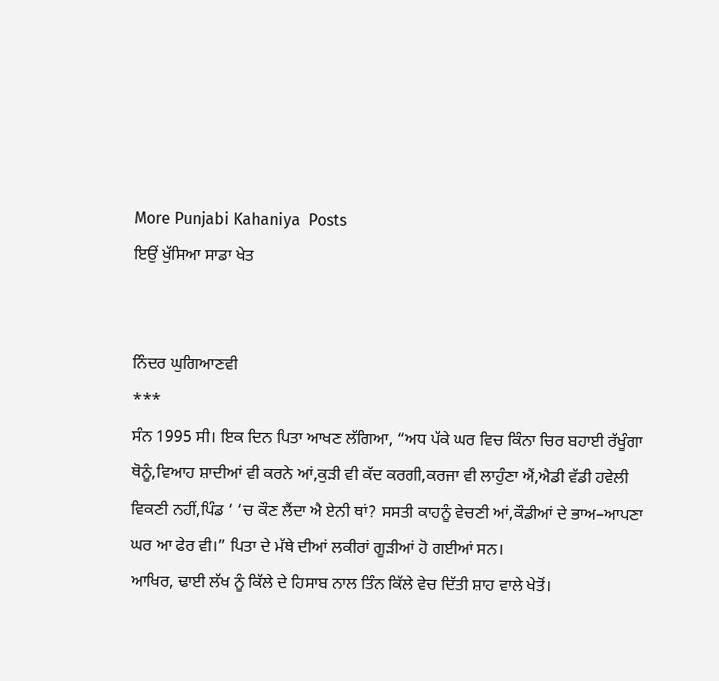More Punjabi Kahaniya  Posts
ਇਉਂ ਖੁੱਸਿਆ ਸਾਡਾ ਖੇਤ


ਨਿੰਦਰ ਘੁਗਿਆਣਵੀ
***
ਸੰਨ 1995 ਸੀ। ਇਕ ਦਿਨ ਪਿਤਾ ਆਖਣ ਲੱਗਿਆ, “ਅਧ ਪੱਕੇ ਘਰ ਵਿਚ ਕਿੰਨਾ ਚਿਰ ਬਹਾਈ ਰੱਖੂੰਗਾ ਥੋਨੂੰ,ਵਿਆਹ ਸ਼ਾਦੀਆਂ ਵੀ ਕਰਨੇ ਆਂ,ਕੁੜੀ ਵੀ ਕੱਦ ਕਰਗੀ,ਕਰਜਾ ਵੀ ਲਾਹੁੰਣਾ ਐਂ,ਐਡੀ ਵੱਡੀ ਹਵੇਲੀ ਵਿਕਣੀ ਨਹੀਂ,ਪਿੰਡ ‘ ‘ਚ ਕੌਣ ਲੈਂਦਾ ਐ ਏਨੀ ਥਾਂ? ਸਸਤੀ ਕਾਹਨੂੰ ਵੇਚਣੀ ਆਂ,ਕੌਡੀਆਂ ਦੇ ਭਾਅ–ਆਪਣਾ ਘਰ ਆ ਫੇਰ ਵੀ।” ਪਿਤਾ ਦੇ ਮੱਥੇ ਦੀਆਂ ਲਕੀਰਾਂ ਗੂੜੀਆਂ ਹੋ ਗਈਆਂ ਸਨ।
ਆਖਿਰ, ਢਾਈ ਲੱਖ ਨੂੰ ਕਿੱਲੇ ਦੇ ਹਿਸਾਬ ਨਾਲ ਤਿੰਨ ਕਿੱਲੇ ਵੇਚ ਦਿੱਤੀ ਸ਼ਾਹ ਵਾਲੇ ਖੇਤੋਂ।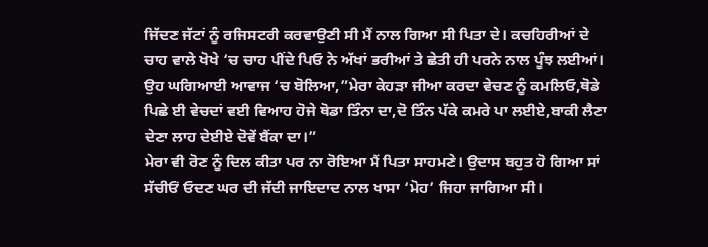ਜਿੱਦਣ ਜੱਟਾਂ ਨੂੰ ਰਜਿਸਟਰੀ ਕਰਵਾਉਣੀ ਸੀ ਮੈਂ ਨਾਲ ਗਿਆ ਸੀ ਪਿਤਾ ਦੇ। ਕਚਹਿਰੀਆਂ ਦੇ ਚਾਹ ਵਾਲੇ ਖੋਖੇ ‘ਚ ਚਾਹ ਪੀਂਦੇ ਪਿਓ ਨੇ ਅੱਖਾਂ ਭਰੀਆਂ ਤੇ ਛੇਤੀ ਹੀ ਪਰਨੇ ਨਾਲ ਪੂੰਝ ਲਈਆਂ। ਉਹ ਘਗਿਆਈ ਆਵਾਜ ‘ਚ ਬੋਲਿਆ,”ਮੇਰਾ ਕੇਹੜਾ ਜੀਆ ਕਰਦਾ ਵੇਚਣ ਨੂੰ ਕਮਲਿਓ,ਥੋਡੇ ਪਿਛੇ ਈ ਵੇਚਦਾਂ ਵਈ ਵਿਆਹ ਹੋਜੇ ਥੋਡਾ ਤਿੰਨਾ ਦਾ,ਦੋ ਤਿੰਨ ਪੱਕੇ ਕਮਰੇ ਪਾ ਲਈਏ,ਬਾਕੀ ਲੈਣਾ ਦੇਣਾ ਲਾਹ ਦੇਈਏ ਦੋਵੇਂ ਬੈਂਕਾ ਦਾ।”
ਮੇਰਾ ਵੀ ਰੋਣ ਨੂੰ ਦਿਲ ਕੀਤਾ ਪਰ ਨਾ ਰੋਇਆ ਮੈਂ ਪਿਤਾ ਸਾਹਮਣੇ। ਉਦਾਸ ਬਹੁਤ ਹੋ ਗਿਆ ਸਾਂ ਸੱਚੀਓਂ ਓਦਣ ਘਰ ਦੀ ਜੱਦੀ ਜਾਇਦਾਦ ਨਾਲ ਖਾਸਾ ‘ਮੋਹ’ ਜਿਹਾ ਜਾਗਿਆ ਸੀ।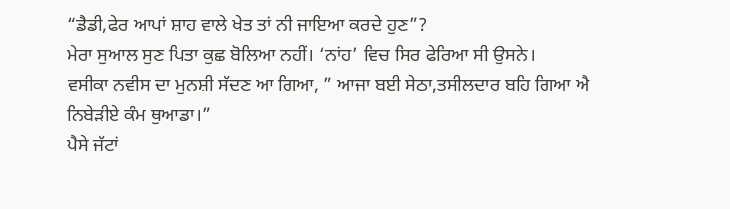“ਡੈਡੀ,ਫੇਰ ਆਪਾਂ ਸ਼ਾਹ ਵਾਲੇ ਖੇਤ ਤਾਂ ਨੀ ਜਾਇਆ ਕਰਦੇ ਹੁਣ”?
ਮੇਰਾ ਸੁਆਲ ਸੁਣ ਪਿਤਾ ਕੁਛ ਬੋਲਿਆ ਨਹੀਂ। ‘ਨਾਂਹ’ ਵਿਚ ਸਿਰ ਫੇਰਿਆ ਸੀ ਉਸਨੇ।
ਵਸੀਕਾ ਨਵੀਸ ਦਾ ਮੁਨਸ਼ੀ ਸੱਦਣ ਆ ਗਿਆ, ” ਆਜਾ ਬਈ ਸੇਠਾ,ਤਸੀਲਦਾਰ ਬਹਿ ਗਿਆ ਐ ਨਿਬੇੜੀਏ ਕੰਮ ਥੁਆਡਾ।”
ਪੈਸੇ ਜੱਟਾਂ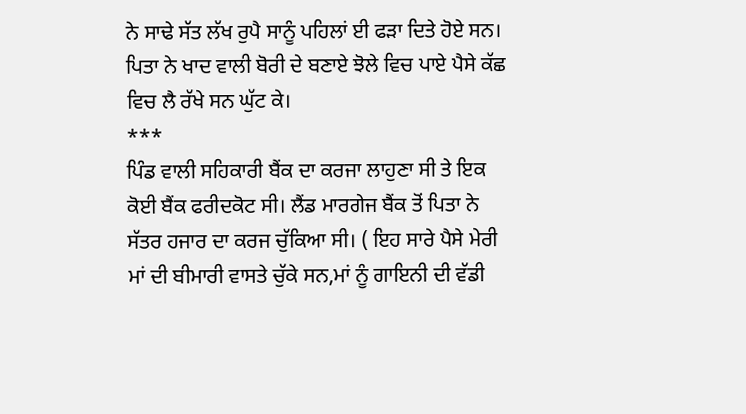ਨੇ ਸਾਢੇ ਸੱਤ ਲੱਖ ਰੁਪੈ ਸਾਨੂੰ ਪਹਿਲਾਂ ਈ ਫੜਾ ਦਿਤੇ ਹੋਏ ਸਨ। ਪਿਤਾ ਨੇ ਖਾਦ ਵਾਲੀ ਬੋਰੀ ਦੇ ਬਣਾਏ ਝੋਲੇ ਵਿਚ ਪਾਏ ਪੈਸੇ ਕੱਛ ਵਿਚ ਲੈ ਰੱਖੇ ਸਨ ਘੁੱਟ ਕੇ।
***
ਪਿੰਡ ਵਾਲੀ ਸਹਿਕਾਰੀ ਬੈਂਕ ਦਾ ਕਰਜਾ ਲਾਹੁਣਾ ਸੀ ਤੇ ਇਕ ਕੋਈ ਬੈਂਕ ਫਰੀਦਕੋਟ ਸੀ। ਲੈਂਡ ਮਾਰਗੇਜ ਬੈਂਕ ਤੋਂ ਪਿਤਾ ਨੇ ਸੱਤਰ ਹਜਾਰ ਦਾ ਕਰਜ ਚੁੱਕਿਆ ਸੀ। ( ਇਹ ਸਾਰੇ ਪੈਸੇ ਮੇਰੀ ਮਾਂ ਦੀ ਬੀਮਾਰੀ ਵਾਸਤੇ ਚੁੱਕੇ ਸਨ,ਮਾਂ ਨੂੰ ਗਾਇਨੀ ਦੀ ਵੱਡੀ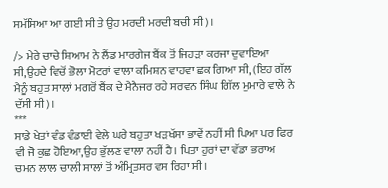ਸਮੱਸਿਆ ਆ ਗਈ ਸੀ ਤੇ ਉਹ ਮਰਦੀ ਮਰਦੀ ਬਚੀ ਸੀ)।

/> ਮੇਰੇ ਚਾਚੇ ਸ਼ਿਆਮ ਨੇ ਲੈਂਡ ਮਾਰਗੇਜ ਬੈਂਕ ਤੋਂ ਜਿਹੜਾ ਕਰਜਾ ਦੁਵਾਇਆ ਸੀ,ਉਹਦੇ ਵਿਚੋਂ ਭੋਲਾ ਮੋਟਰਾਂ ਵਾਲਾ ਕਮਿਸ਼ਨ ਵਾਹਵਾ ਛਕ ਗਿਆ ਸੀ, (ਇਹ ਗੱਲ ਮੈਨੂੰ ਬਹੁਤ ਸਾਲਾਂ ਮਗਰੋਂ ਬੈਂਕ ਦੇ ਮੈਨੈਜਰ ਰਹੇ ਸਰਵਨ ਸਿੰਘ ਗਿੱਲ ਮੁਮਾਰੇ ਵਾਲੇ ਨੇ ਦੱਸੀ ਸੀ)।
***
ਸਾਡੇ ਖੇਤਾਂ ਵੰਡ ਵੰਡਾਈ ਵੇਲੇ ਘਰੇ ਬਹੁਤਾ ਖੜਖੱਸਾ ਭਾਵੇਂ ਨਹੀਂ ਸੀ ਪਿਆ ਪਰ ਫਿਰ ਵੀ ਜੋ ਕੁਛ ਹੋਇਆ,ਉਹ ਭੁੱਲਣ ਵਾਲਾ ਨਹੀਂ ਹੈ। ਪਿਤਾ ਹੁਰਾਂ ਦਾ ਵੱਡਾ ਭਰਾਅ ਚਮਨ ਲਾਲ ਚਾਲੀ ਸਾਲਾਂ ਤੋਂ ਅੰਮ੍ਰਿਤਸਰ ਵਸ ਰਿਹਾ ਸੀ।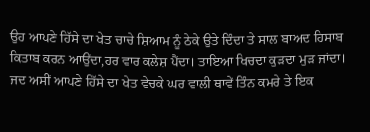ਉਹ ਆਪਣੇ ਹਿੱਸੇ ਦਾ ਖੇਤ ਚਾਚੇ ਸ਼ਿਆਮ ਨੂੰ ਠੇਕੇ ਉਤੇ ਦਿੰਦਾ ਤੇ ਸਾਲ ਬਾਅਦ ਹਿਸਾਬ ਕਿਤਾਬ ਕਰਨ ਆਉਂਦਾ,ਹਰ ਵਾਰ ਕਲੇਸ਼ ਪੈਂਦਾ। ਤਾਇਆ ਖਿਚਦਾ ਕੁੜਦਾ ਮੁੜ ਜਾਂਦਾ।
ਜਦ ਅਸੀਂ ਆਪਣੇ ਹਿੱਸੇ ਦਾ ਖੇਤ ਵੇਚਕੇ ਘਰ ਵਾਲੀ ਥਾਵੇਂ ਤਿੰਨ ਕਮਰੇ ਤੇ ਇਕ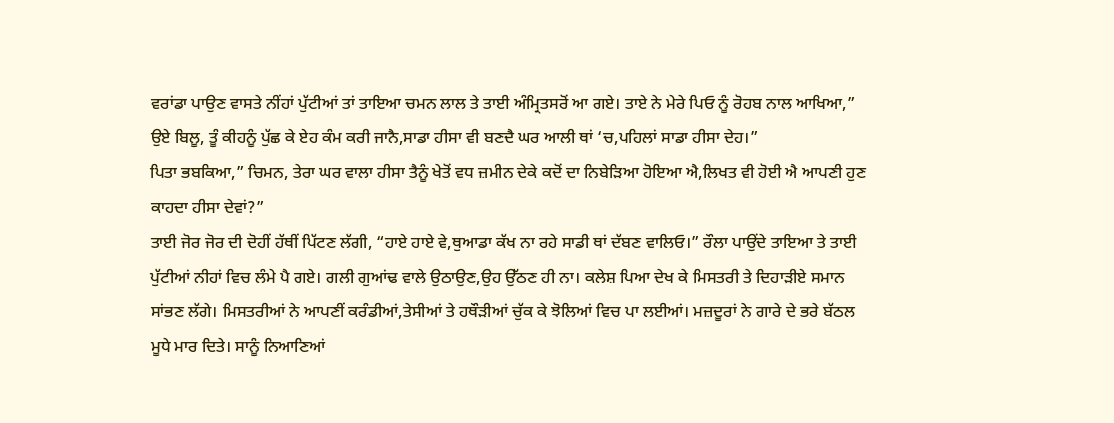ਵਰਾਂਡਾ ਪਾਉਣ ਵਾਸਤੇ ਨੀਂਹਾਂ ਪੁੱਟੀਆਂ ਤਾਂ ਤਾਇਆ ਚਮਨ ਲਾਲ ਤੇ ਤਾਈ ਅੰਮ੍ਰਿਤਸਰੋਂ ਆ ਗਏ। ਤਾਏ ਨੇ ਮੇਰੇ ਪਿਓ ਨੂੰ ਰੋਹਬ ਨਾਲ ਆਖਿਆ,” ਉਏ ਬਿਲੂ, ਤੂੰ ਕੀਹਨੂੰ ਪੁੱਛ ਕੇ ਏਹ ਕੰਮ ਕਰੀ ਜਾਨੈ,ਸਾਡਾ ਹੀਸਾ ਵੀ ਬਣਦੈ ਘਰ ਆਲੀ ਥਾਂ ‘ਚ,ਪਹਿਲਾਂ ਸਾਡਾ ਹੀਸਾ ਦੇਹ।”
ਪਿਤਾ ਭਬਕਿਆ,” ਚਿਮਨ, ਤੇਰਾ ਘਰ ਵਾਲਾ ਹੀਸਾ ਤੈਨੂੰ ਖੇਤੋਂ ਵਧ ਜ਼ਮੀਨ ਦੇਕੇ ਕਦੋਂ ਦਾ ਨਿਬੇੜਿਆ ਹੋਇਆ ਐ,ਲਿਖਤ ਵੀ ਹੋਈ ਐ ਆਪਣੀ ਹੁਣ ਕਾਹਦਾ ਹੀਸਾ ਦੇਵਾਂ?”
ਤਾਈ ਜੋਰ ਜੋਰ ਦੀ ਦੋਹੀਂ ਹੱਥੀਂ ਪਿੱਟਣ ਲੱਗੀ, “ਹਾਏ ਹਾਏ ਵੇ,ਥੁਆਡਾ ਕੱਖ ਨਾ ਰਹੇ ਸਾਡੀ ਥਾਂ ਦੱਬਣ ਵਾਲਿਓ।” ਰੌਲਾ ਪਾਉਂਦੇ ਤਾਇਆ ਤੇ ਤਾਈ ਪੁੱਟੀਆਂ ਨੀਹਾਂ ਵਿਚ ਲੰਮੇ ਪੈ ਗਏ। ਗਲੀ ਗੁਆਂਢ ਵਾਲੇ ਉਠਾਉਣ,ਉਹ ਉੱਠਣ ਹੀ ਨਾ। ਕਲੇਸ਼ ਪਿਆ ਦੇਖ ਕੇ ਮਿਸਤਰੀ ਤੇ ਦਿਹਾੜੀਏ ਸਮਾਨ ਸਾਂਭਣ ਲੱਗੇ। ਮਿਸਤਰੀਆਂ ਨੇ ਆਪਣੀਂ ਕਰੰਡੀਆਂ,ਤੇਸੀਆਂ ਤੇ ਹਥੌੜੀਆਂ ਚੁੱਕ ਕੇ ਝੋਲਿਆਂ ਵਿਚ ਪਾ ਲਈਆਂ। ਮਜ਼ਦੂਰਾਂ ਨੇ ਗਾਰੇ ਦੇ ਭਰੇ ਬੱਠਲ ਮੂਧੇ ਮਾਰ ਦਿਤੇ। ਸਾਨੂੰ ਨਿਆਣਿਆਂ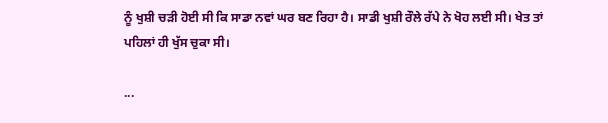ਨੂੰ ਖੁਸ਼ੀ ਚੜੀ ਹੋਈ ਸੀ ਕਿ ਸਾਡਾ ਨਵਾਂ ਘਰ ਬਣ ਰਿਹਾ ਹੈ। ਸਾਡੀ ਖੁਸ਼ੀ ਰੌਲੇ ਰੱਪੇ ਨੇ ਖੋਹ ਲਈ ਸੀ। ਖੇਤ ਤਾਂ ਪਹਿਲਾਂ ਹੀ ਖੁੱਸ ਚੁਕਾ ਸੀ।

...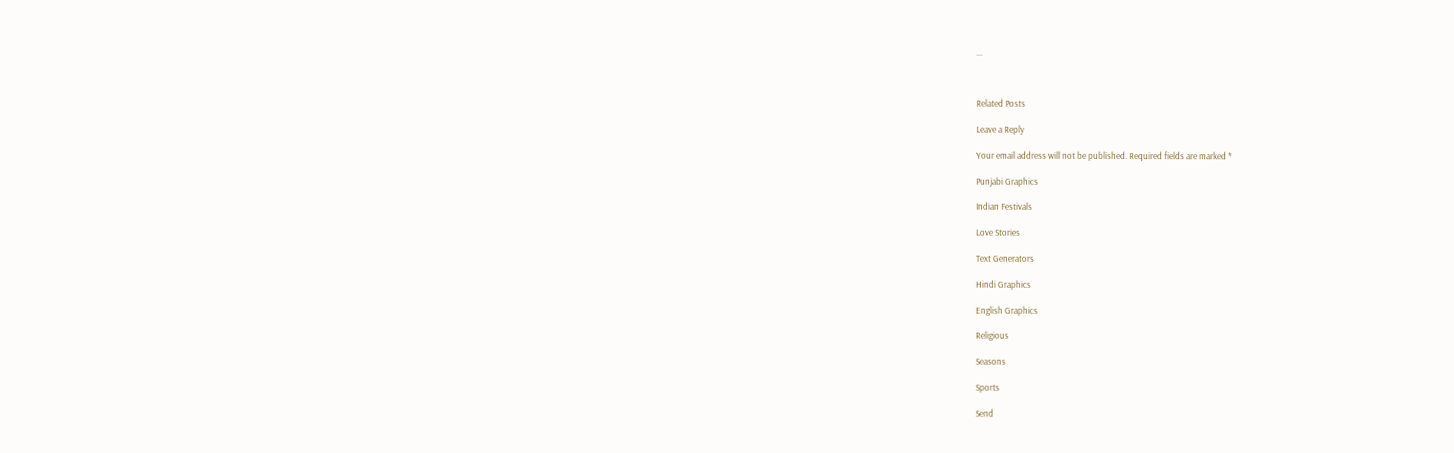...



Related Posts

Leave a Reply

Your email address will not be published. Required fields are marked *

Punjabi Graphics

Indian Festivals

Love Stories

Text Generators

Hindi Graphics

English Graphics

Religious

Seasons

Sports

Send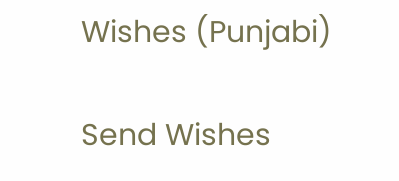Wishes (Punjabi)

Send Wishes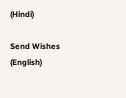(Hindi)

Send Wishes (English)